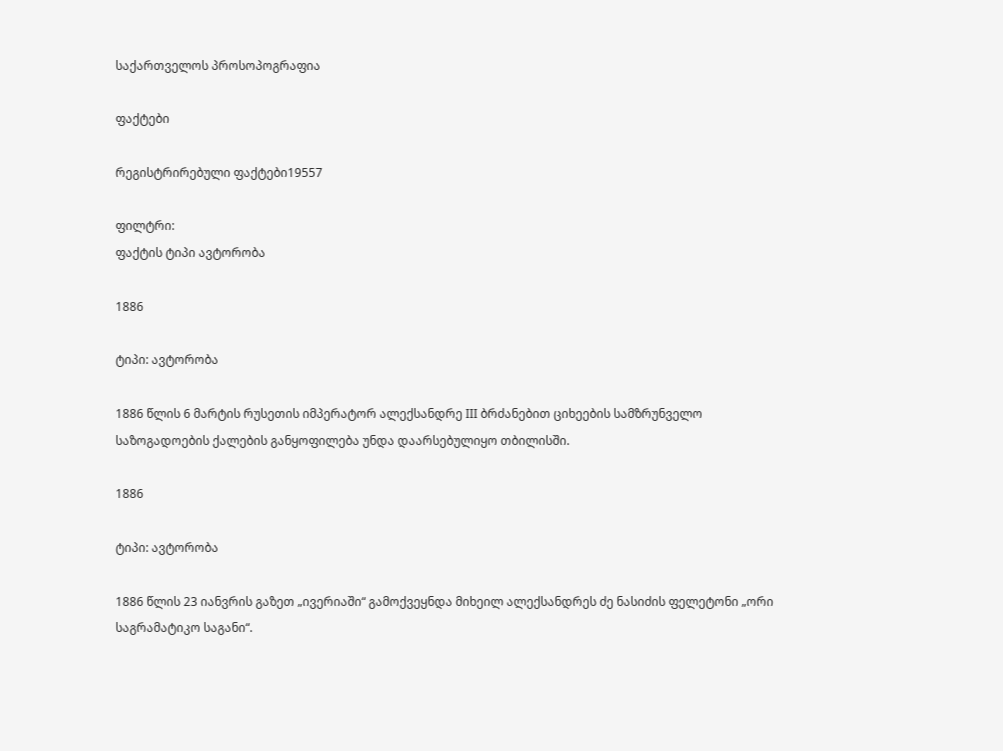საქართველოს პროსოპოგრაფია

ფაქტები

რეგისტრირებული ფაქტები19557

ფილტრი:
ფაქტის ტიპი ავტორობა

1886

ტიპი: ავტორობა

1886 წლის 6 მარტის რუსეთის იმპერატორ ალექსანდრე III ბრძანებით ციხეების სამზრუნველო საზოგადოების ქალების განყოფილება უნდა დაარსებულიყო თბილისში.

1886

ტიპი: ავტორობა

1886 წლის 23 იანვრის გაზეთ „ივერიაში“ გამოქვეყნდა მიხეილ ალექსანდრეს ძე ნასიძის ფელეტონი „ორი საგრამატიკო საგანი“.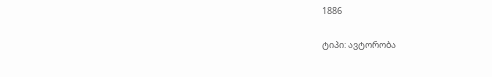1886

ტიპი: ავტორობა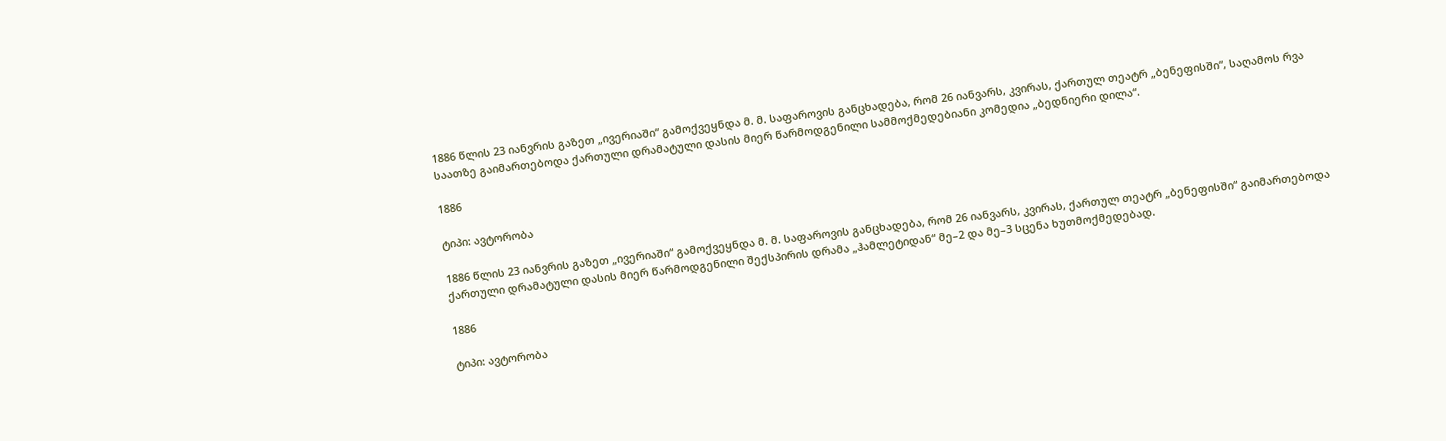1886 წლის 23 იანვრის გაზეთ „ივერიაში“ გამოქვეყნდა მ. მ. საფაროვის განცხადება, რომ 26 იანვარს, კვირას, ქართულ თეატრ „ბენეფისში“, საღამოს რვა საათზე გაიმართებოდა ქართული დრამატული დასის მიერ წარმოდგენილი სამმოქმედებიანი კომედია „ბედნიერი დილა“.

1886

ტიპი: ავტორობა

1886 წლის 23 იანვრის გაზეთ „ივერიაში“ გამოქვეყნდა მ. მ. საფაროვის განცხადება, რომ 26 იანვარს, კვირას, ქართულ თეატრ „ბენეფისში“ გაიმართებოდა ქართული დრამატული დასის მიერ წარმოდგენილი შექსპირის დრამა „ჰამლეტიდან“ მე–2 და მე–3 სცენა ხუთმოქმედებად.

1886

ტიპი: ავტორობა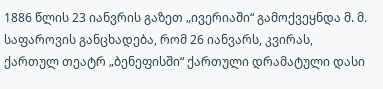1886 წლის 23 იანვრის გაზეთ „ივერიაში“ გამოქვეყნდა მ. მ. საფაროვის განცხადება, რომ 26 იანვარს, კვირას, ქართულ თეატრ „ბენეფისში“ ქართული დრამატული დასი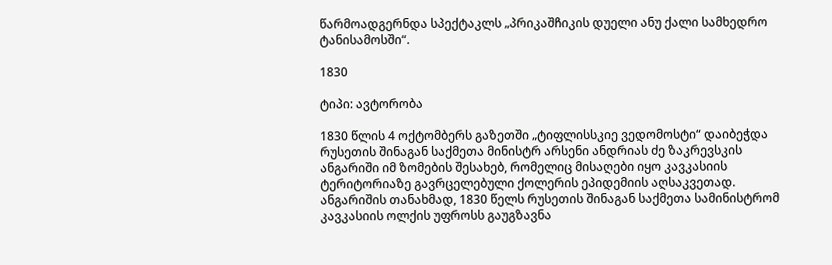წარმოადგერნდა სპექტაკლს „პრიკაშჩიკის დუელი ანუ ქალი სამხედრო ტანისამოსში“.

1830

ტიპი: ავტორობა

1830 წლის 4 ოქტომბერს გაზეთში „ტიფლისსკიე ვედომოსტი“ დაიბეჭდა რუსეთის შინაგან საქმეთა მინისტრ არსენი ანდრიას ძე ზაკრევსკის ანგარიში იმ ზომების შესახებ, რომელიც მისაღები იყო კავკასიის ტერიტორიაზე გავრცელებული ქოლერის ეპიდემიის აღსაკვეთად. ანგარიშის თანახმად, 1830 წელს რუსეთის შინაგან საქმეთა სამინისტრომ კავკასიის ოლქის უფროსს გაუგზავნა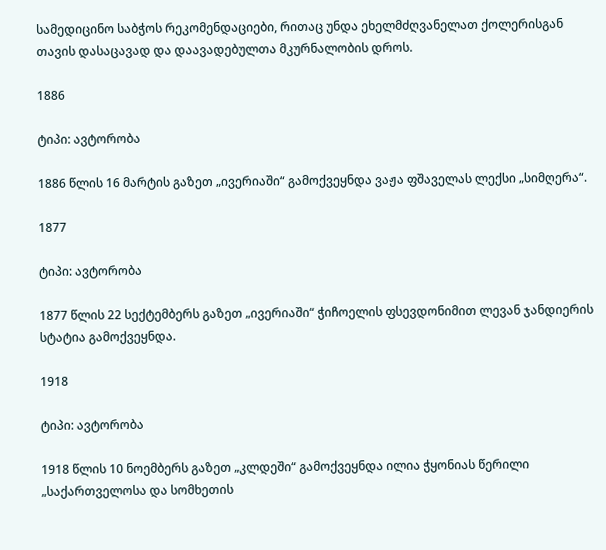სამედიცინო საბჭოს რეკომენდაციები, რითაც უნდა ეხელმძღვანელათ ქოლერისგან თავის დასაცავად და დაავადებულთა მკურნალობის დროს.

1886

ტიპი: ავტორობა

1886 წლის 16 მარტის გაზეთ „ივერიაში“ გამოქვეყნდა ვაჟა ფშაველას ლექსი „სიმღერა“.

1877

ტიპი: ავტორობა

1877 წლის 22 სექტემბერს გაზეთ „ივერიაში“ ჭიჩოელის ფსევდონიმით ლევან ჯანდიერის სტატია გამოქვეყნდა.

1918

ტიპი: ავტორობა

1918 წლის 10 ნოემბერს გაზეთ „კლდეში“ გამოქვეყნდა ილია ჭყონიას წერილი „საქართველოსა და სომხეთის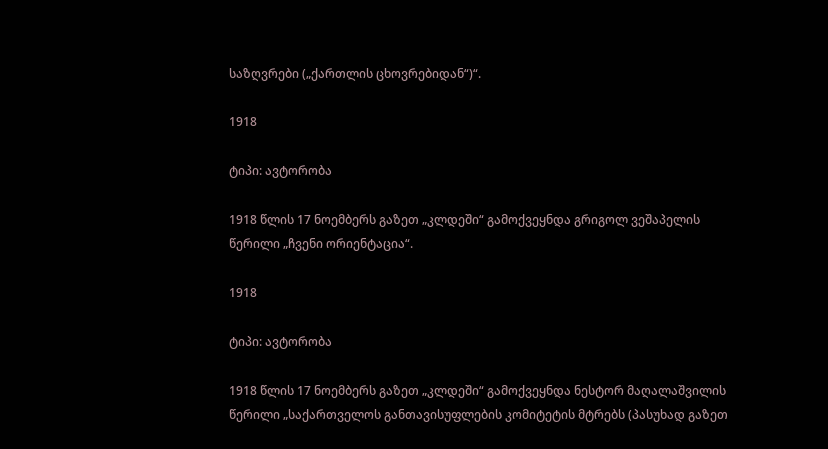საზღვრები („ქართლის ცხოვრებიდან“)“.

1918

ტიპი: ავტორობა

1918 წლის 17 ნოემბერს გაზეთ „კლდეში“ გამოქვეყნდა გრიგოლ ვეშაპელის წერილი „ჩვენი ორიენტაცია“.

1918

ტიპი: ავტორობა

1918 წლის 17 ნოემბერს გაზეთ „კლდეში“ გამოქვეყნდა ნესტორ მაღალაშვილის წერილი „საქართველოს განთავისუფლების კომიტეტის მტრებს (პასუხად გაზეთ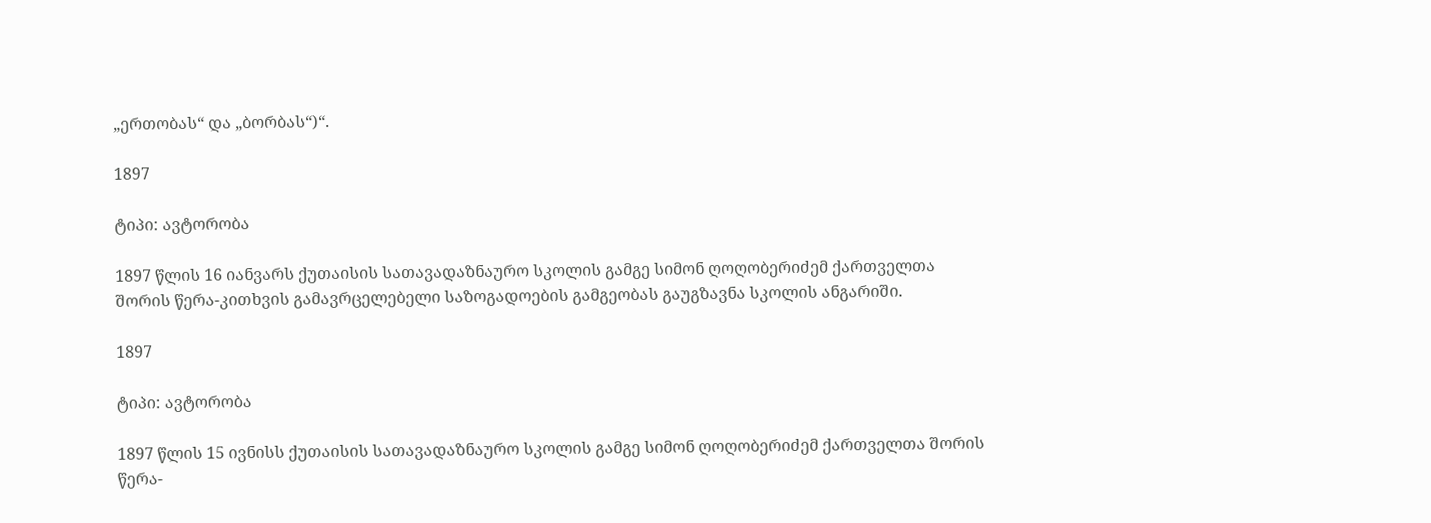„ერთობას“ და „ბორბას“)“.

1897

ტიპი: ავტორობა

1897 წლის 16 იანვარს ქუთაისის სათავადაზნაურო სკოლის გამგე სიმონ ღოღობერიძემ ქართველთა შორის წერა-კითხვის გამავრცელებელი საზოგადოების გამგეობას გაუგზავნა სკოლის ანგარიში.

1897

ტიპი: ავტორობა

1897 წლის 15 ივნისს ქუთაისის სათავადაზნაურო სკოლის გამგე სიმონ ღოღობერიძემ ქართველთა შორის წერა-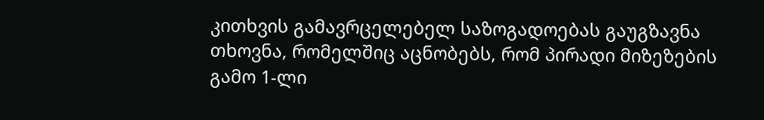კითხვის გამავრცელებელ საზოგადოებას გაუგზავნა თხოვნა, რომელშიც აცნობებს, რომ პირადი მიზეზების გამო 1-ლი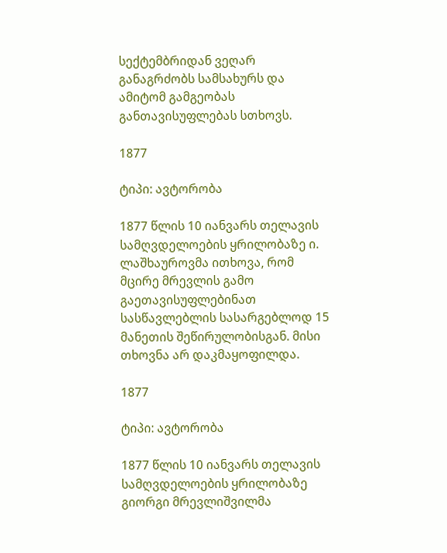სექტემბრიდან ვეღარ განაგრძობს სამსახურს და ამიტომ გამგეობას განთავისუფლებას სთხოვს.

1877

ტიპი: ავტორობა

1877 წლის 10 იანვარს თელავის სამღვდელოების ყრილობაზე ი. ლაშხაუროვმა ითხოვა, რომ მცირე მრევლის გამო გაეთავისუფლებინათ სასწავლებლის სასარგებლოდ 15 მანეთის შეწირულობისგან. მისი თხოვნა არ დაკმაყოფილდა.

1877

ტიპი: ავტორობა

1877 წლის 10 იანვარს თელავის სამღვდელოების ყრილობაზე გიორგი მრევლიშვილმა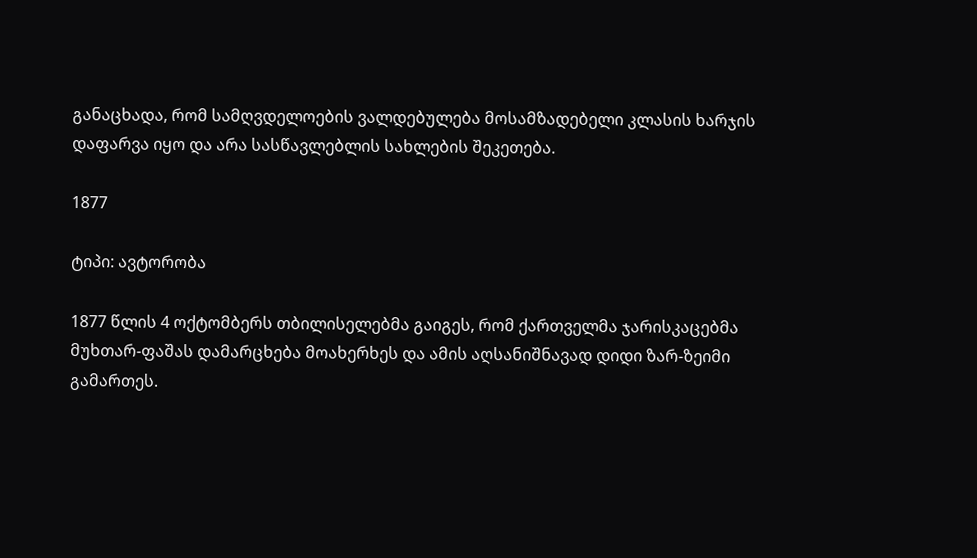განაცხადა, რომ სამღვდელოების ვალდებულება მოსამზადებელი კლასის ხარჯის დაფარვა იყო და არა სასწავლებლის სახლების შეკეთება.

1877

ტიპი: ავტორობა

1877 წლის 4 ოქტომბერს თბილისელებმა გაიგეს, რომ ქართველმა ჯარისკაცებმა მუხთარ-ფაშას დამარცხება მოახერხეს და ამის აღსანიშნავად დიდი ზარ-ზეიმი გამართეს.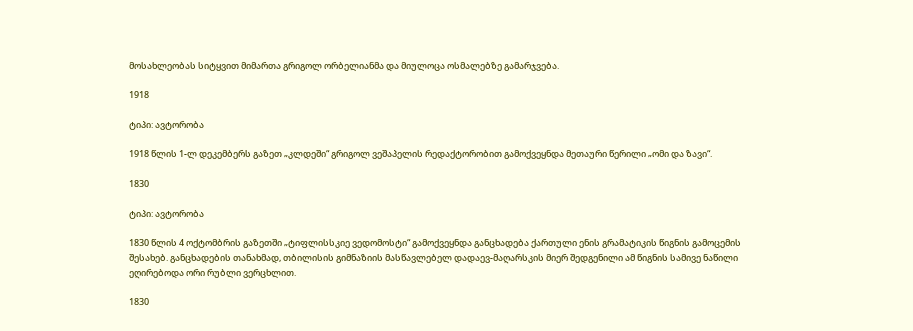მოსახლეობას სიტყვით მიმართა გრიგოლ ორბელიანმა და მიულოცა ოსმალებზე გამარჯვება.

1918

ტიპი: ავტორობა

1918 წლის 1-ლ დეკემბერს გაზეთ „კლდეში“ გრიგოლ ვეშაპელის რედაქტორობით გამოქვეყნდა მეთაური წერილი „ომი და ზავი“.

1830

ტიპი: ავტორობა

1830 წლის 4 ოქტომბრის გაზეთში „ტიფლისსკიე ვედომოსტი“ გამოქვეყნდა განცხადება ქართული ენის გრამატიკის წიგნის გამოცემის შესახებ. განცხადების თანახმად, თბილისის გიმნაზიის მასწავლებელ დადაევ-მაღარსკის მიერ შედგენილი ამ წიგნის სამივე ნაწილი ეღირებოდა ორი რუბლი ვერცხლით.

1830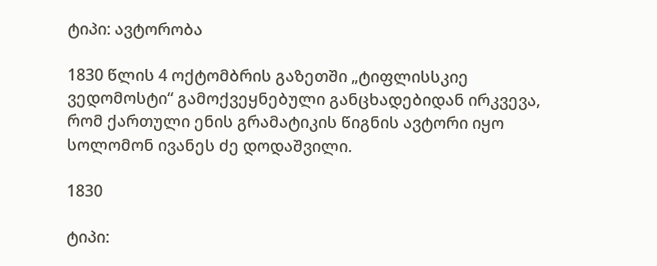ტიპი: ავტორობა

1830 წლის 4 ოქტომბრის გაზეთში „ტიფლისსკიე ვედომოსტი“ გამოქვეყნებული განცხადებიდან ირკვევა, რომ ქართული ენის გრამატიკის წიგნის ავტორი იყო სოლომონ ივანეს ძე დოდაშვილი.

1830

ტიპი: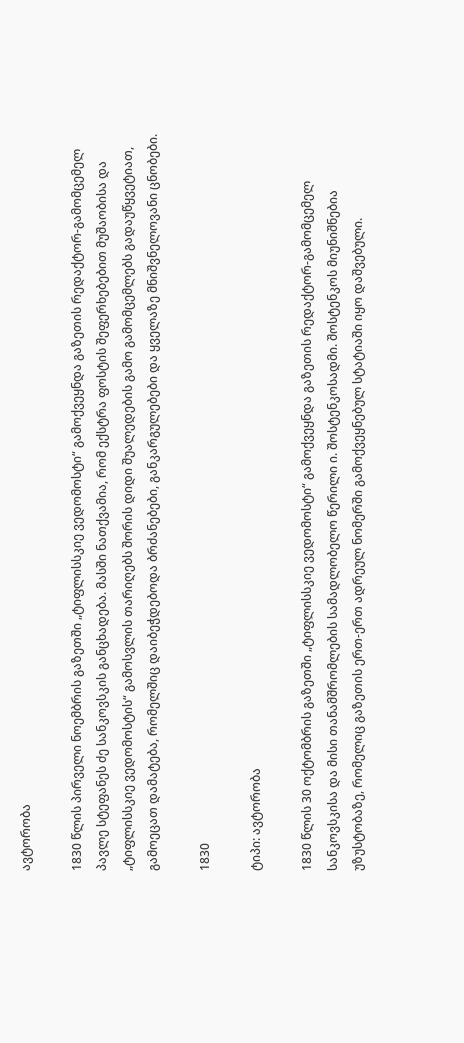ავტორობა

1830 წლის პირველი ნოემბრის გაზეთში „ტიფლისსკიე ვედომოსტი“ გამოქვეყნდა გაზეთის რედაქტორ-გამომცემელ პავლე სტეფანეს ძე სანკოვსკის განცხადება. მასში ნათქვამია, რომ ექსტრა ფოსტის შეფერხებებით მუშაობისა და „ტიფლისსკიე ვედომოსტის“ გამოსვლის თარიღებს შორის დიდი შუალედების გამო გამომცემლებს გადაუწყვეტიათ, გამოეცათ დამატება, რომელშიც დაიბეჭდებოდა ბრძანებები, განკარგულებები და ყველაზე მნიშვნელოვანი ცნობები.

1830

ტიპი: ავტორობა

1830 წლის 30 ოქტომბრის გაზეთში „ტიფლისსკიე ვედომოსტი“ გამოქვეყნდა გაზეთის რედაქტორ-გამომცემელ სანკოვსკისა და მისი თანამშრომლების სამადლობელო წერილი ი. შოსტენკოსადმი. შოსტენკოს მიუნიშნებია უზუსტობაზე, რომელიც გაზეთის ერთ-ერთ ადრეულ ნომერში გამოქვეყნებულ სტატიაში იყო დაშვებული.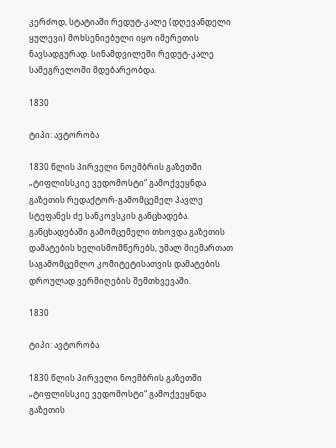კერძოდ, სტატიაში რედუტ-კალე (დღევანდელი ყულევი) მოხსენიებული იყო იმერეთის ნავსადგურად. სინამდვილეში რედუტ-კალე სამეგრელოში მდებარეობდა.

1830

ტიპი: ავტორობა

1830 წლის პირველი ნოემბრის გაზეთში „ტიფლისსკიე ვედომოსტი“ გამოქვეყნდა გაზეთის რედაქტორ-გამომცემელ პავლე სტეფანეს ძე სანკოვსკის განცხადება. განცხადებაში გამომცემელი თხოვდა გაზეთის დამატების ხელისმომწერებს, უმალ მიემართათ საგამომცემლო კომიტეტისათვის დამატების დროულად ვერმიღების შემთხვევაში.

1830

ტიპი: ავტორობა

1830 წლის პირველი ნოემბრის გაზეთში „ტიფლისსკიე ვედომოსტი“ გამოქვეყნდა გაზეთის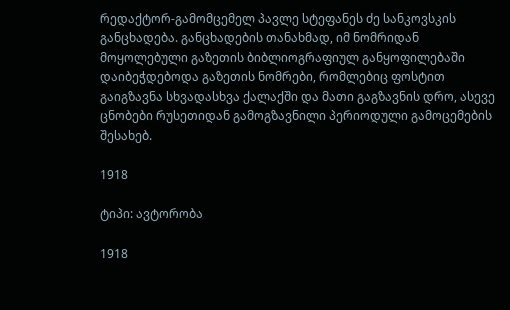რედაქტორ-გამომცემელ პავლე სტეფანეს ძე სანკოვსკის განცხადება. განცხადების თანახმად, იმ ნომრიდან მოყოლებული გაზეთის ბიბლიოგრაფიულ განყოფილებაში დაიბეჭდებოდა გაზეთის ნომრები, რომლებიც ფოსტით გაიგზავნა სხვადასხვა ქალაქში და მათი გაგზავნის დრო, ასევე ცნობები რუსეთიდან გამოგზავნილი პერიოდული გამოცემების შესახებ.

1918

ტიპი: ავტორობა

1918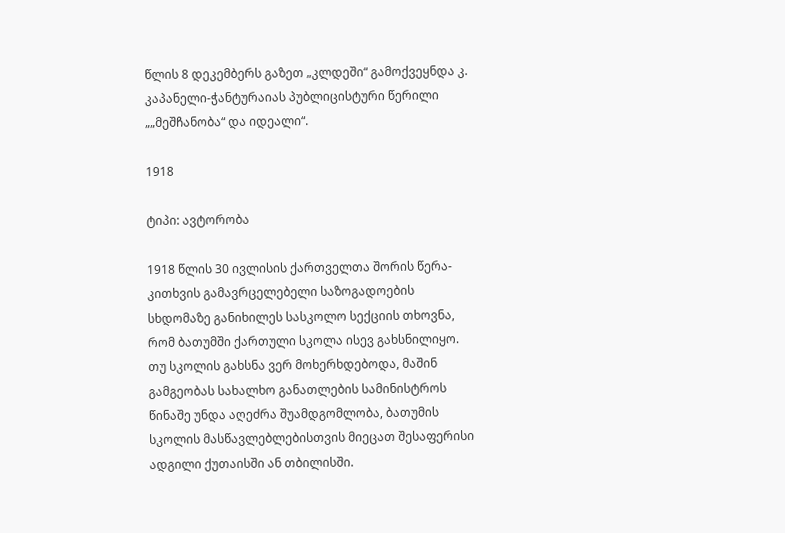წლის 8 დეკემბერს გაზეთ „კლდეში“ გამოქვეყნდა კ. კაპანელი-ჭანტურაიას პუბლიცისტური წერილი „„მეშჩანობა“ და იდეალი“.

1918

ტიპი: ავტორობა

1918 წლის 30 ივლისის ქართველთა შორის წერა-კითხვის გამავრცელებელი საზოგადოების სხდომაზე განიხილეს სასკოლო სექციის თხოვნა, რომ ბათუმში ქართული სკოლა ისევ გახსნილიყო. თუ სკოლის გახსნა ვერ მოხერხდებოდა, მაშინ გამგეობას სახალხო განათლების სამინისტროს წინაშე უნდა აღეძრა შუამდგომლობა, ბათუმის სკოლის მასწავლებლებისთვის მიეცათ შესაფერისი ადგილი ქუთაისში ან თბილისში.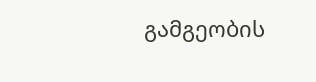გამგეობის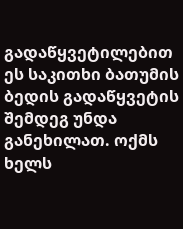გადაწყვეტილებით ეს საკითხი ბათუმის ბედის გადაწყვეტის შემდეგ უნდა განეხილათ. ოქმს ხელს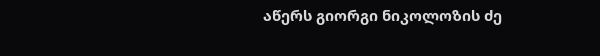აწერს გიორგი ნიკოლოზის ძე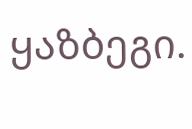ყაზბეგი.